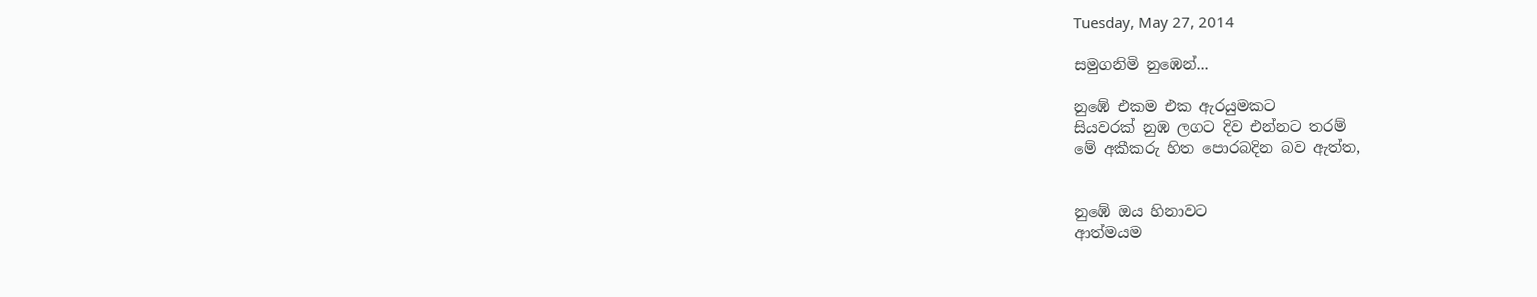Tuesday, May 27, 2014

සමුගනිමි නුඹෙන්...

නුඹේ එකම එක ඇරයුමකට
සියවරක් නුඹ ලගට දිව එන්නට තරම්
මේ අකීකරු හිත පොරබදින බව ඇත්ත,


නුඹේ ඔය හිනාවට
ආත්මයම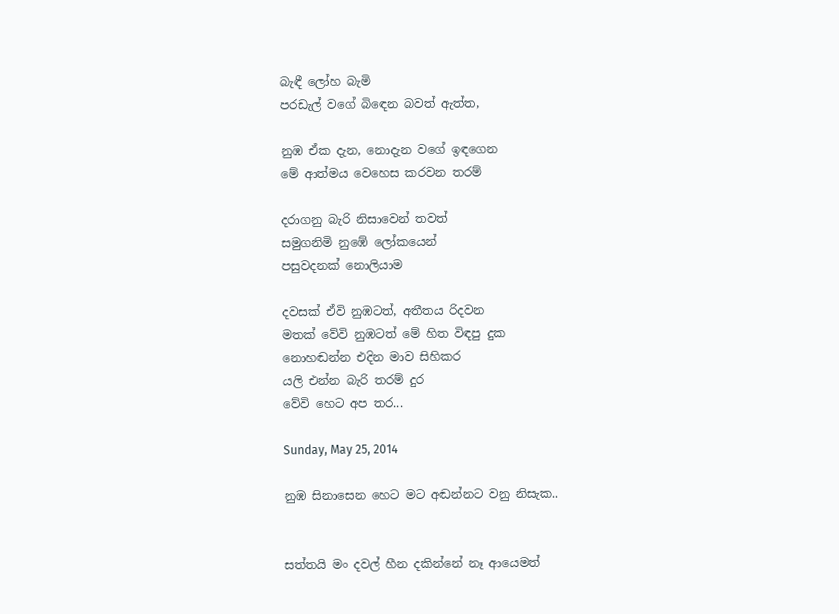බැඳී ලෝහ බැමි
පරඩැල් වගේ බිඳෙන බවත් ඇත්ත,

නුඹ ඒක දැන, නොදැන වගේ ඉඳගෙන
මේ ආත්මය වෙහෙස කරවන තරම්

දරාගනු බැරි නිසාවෙන් තවත්
සමුගනිමි නුඹේ ලෝකයෙන්
පසුවදනක් නොලියාම

දවසක් ඒවි නුඹටත්, අතීතය රිදවන
මතක් වේවි නුඹටත් මේ හිත විඳපු දුක
නොහඬන්න එදින මාව සිහිකර
යලි එන්න බැරි තරම් දුර
වේවි හෙට අප තර...

Sunday, May 25, 2014

නුඹ සිනාසෙන හෙට මට අඬන්නට වනු නිසැක..


සත්තයි මං දවල් හීන දකින්නේ නෑ ආයෙමත්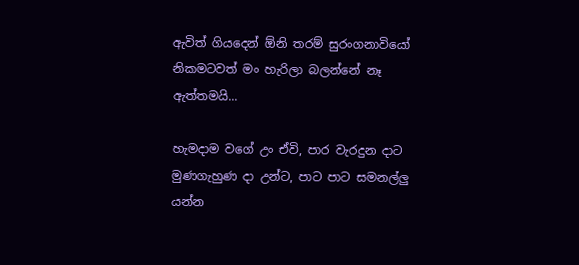ඇවිත් ගියදෙන් ඕනි තරම් සුරංගනාවියෝ
නිකමටවත් මං හැරිලා බලන්නේ නෑ
ඇත්තමයි...

හැමදාම වගේ උං ඒවි, පාර වැරදුන දාට
මුණගැහුණ දා උන්ට, පාට පාට සමනල්ලු
යන්න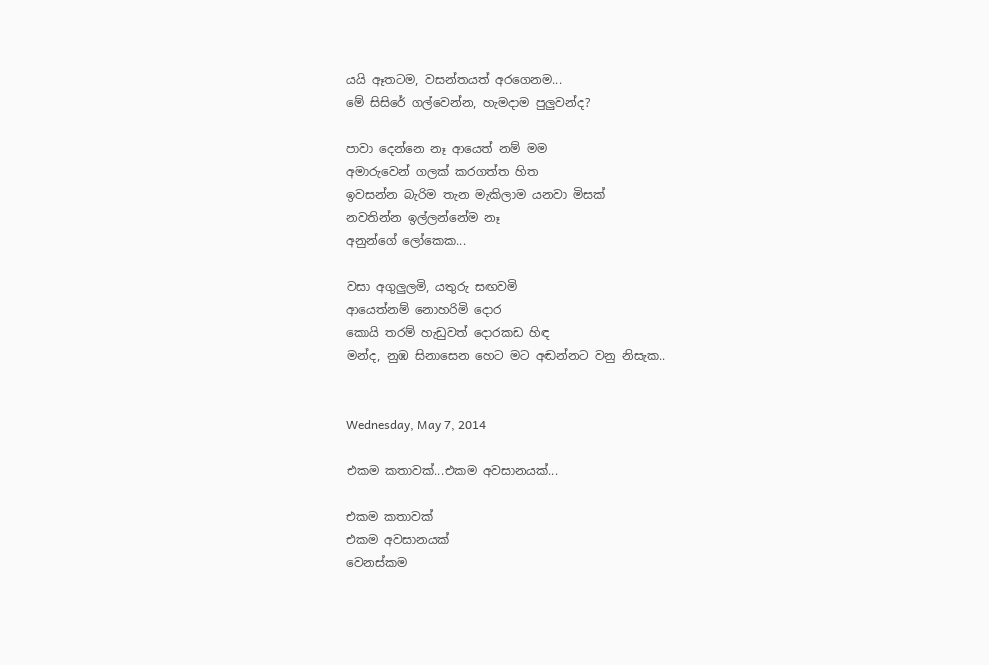යයි ඈතටම, වසන්තයත් අරගෙනම...
මේ සිසිරේ ගල්වෙන්න, හැමදාම පුලුවන්ද?

පාවා දෙන්නෙ නෑ ආයෙත් නම් මම
අමාරුවෙන් ගලක් කරගත්ත හිත
ඉවසන්න බැරිම තැන මැකිලාම යනවා මිසක්
නවතින්න ඉල්ලන්නේම නෑ
අනුන්ගේ ලෝකෙක...

වසා අගුලුලමි, යතුරු සඟවමි
ආයෙත්නම් නොහරිමි දොර
කොයි තරම් හැඩුවත් දොරකඩ හිඳ
මන්ද, නුඹ සිනාසෙන හෙට මට අඬන්නට වනු නිසැක..


Wednesday, May 7, 2014

එකම කතාවක්...එකම අවසානයක්...

එකම කතාවක්
එකම අවසානයක්
වෙනස්කම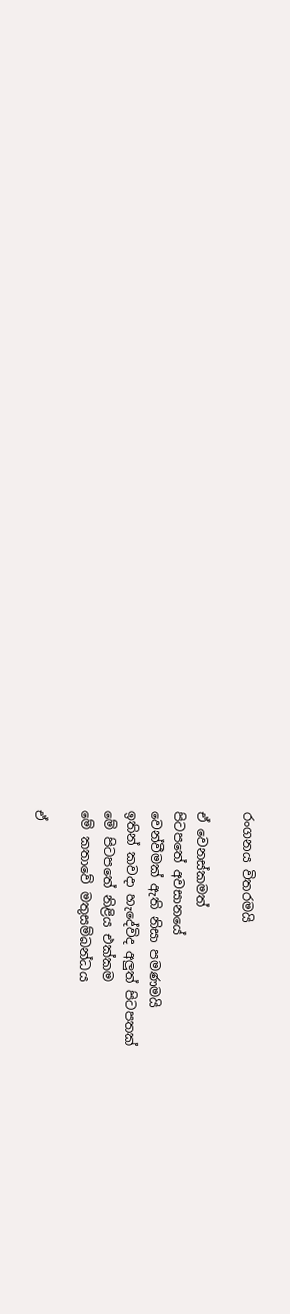රංගනය විතරමයි

ඒ වෙනස්කමත්
පිටපතේ අවසානයේ
වෙන්වීමක් ඇති නිසා පමණමයි
ඉතින් කවදා හැදේවිද අලුත් පිටපතක්
මේ පිටපතේ නිළිය එක්කම
මේ කතාවේ මතුසම්බන්ධය

ඒ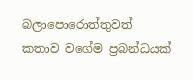බලාපොරොත්තුවත්
කතාව වගේම ප්‍රබන්ධයක්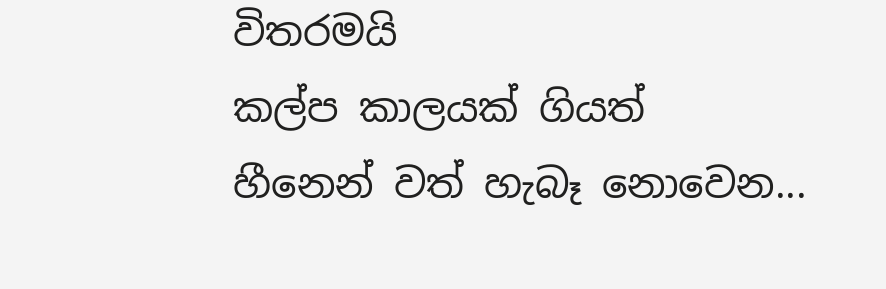විතරමයි
කල්ප කාලයක් ගියත්
හීනෙන් වත් හැබෑ නොවෙන...